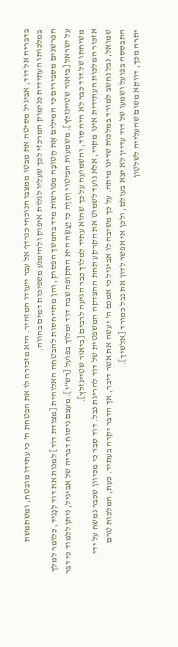בדבריה אל דוד, אביגיל מסיטה את מבטו ממצבו הנוכחי כנרדף אל עבר ייעודו המזהיר. היא מזכירה לו את הבטחת ה' כי עתידו מובטח, ומשתמשת במלכותו העתידית כנימוק המרכזי לכך שעליו לגלות איפוק ולהימנע משפיכות דמים בהווה.
הפרשנים מסבירים כי המילים אֶת הַטּוֹבָה מפורשות מיד בהמשך הפסוק, והן מתייחסות להבטחה האלוהית [מצודת דוד] למנות את דוד לְנָגִיד, כלומר למלך על ישראל [ביאור שטיינזלץ]. משמעות הביטוי וְהָיָה כִּי יַעֲשֶׂה היא התקופה שבה דוד ימלוך בפועל [רש"י]. מעצם ניסוח דבריה של אביגיל, ניתן ללמוד כי דבר משיחתו של דוד כבר לא היה סוד, והשמועה על כך שהוא עתיד למלוך כבר הגיעה לרבים [ביאור שטיינזלץ].
אזכור המלכות העתידית אינו מקרי, אלא נועד לשמוט את הקרקע תחת ההצדקה המשפטית של דוד להריגת נבל. דוד סבר כי מכיוון שכבר נמשח על ידי שמואל, נבל נחשב למורד במלכות שדינו מיתה. על כך משיבה לו אביגיל כי אמנם ה' יעשה את אשר דיבר, אך הדבר יקרה בעתיד. כעת, המלכות טרם התבססה בפועל ושמעו של דוד עדיין לא יצא בעולם, ולכן אי אפשר לדון את נבל כמורד [אלשיך].
יתרה מכך, דווקא משום שהעלייה לשלטון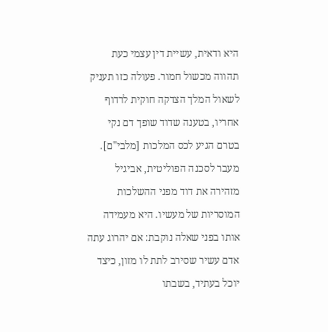היא ודאית, עשיית דין עצמי כעת תהווה מכשול חמור. פעולה כזו תעניק לשאול המלך הצדקה חוקית לרדוף אחריו, בטענה שדוד שופך דם נקי בטרם הגיע לכס המלכות [מלבי"ם].
מעבר לסכנה הפוליטית, אביגיל מזהירה את דוד מפני ההשלכות המוסריות של מעשיו. היא מעמידה אותו בפני שאלה נוקבת: אם יהרוג עתה אדם עשיר שסירב לתת לו מזון, כיצד יוכל בעתיד, בשבתו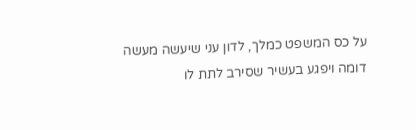על כס המשפט כמלך, לדון עני שיעשה מעשה דומה ויפגע בעשיר שסירב לתת לו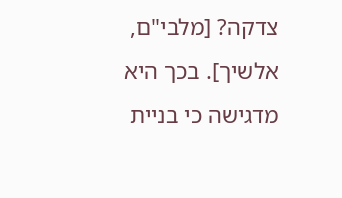צדקה? [מלבי"ם, אלשיך]. בכך היא מדגישה כי בניית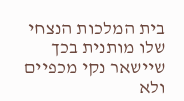בית המלכות הנצחי שלו מותנית בכך שיישאר נקי מכפיים ולא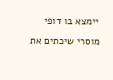יימצא בו דופי מוסרי שיכתים את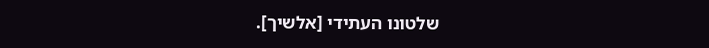שלטונו העתידי [אלשיך].